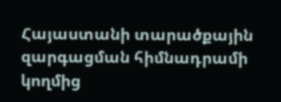Հայաստանի տարածքային զարգացման հիմնադրամի կողմից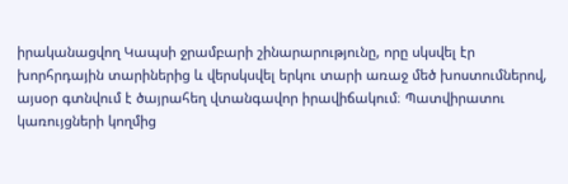իրականացվող Կապսի ջրամբարի շինարարությունը, որը սկսվել էր խորհրդային տարիներից և վերսկսվել երկու տարի առաջ մեծ խոստումներով, այսօր գտնվում է ծայրահեղ վտանգավոր իրավիճակում։ Պատվիրատու կառույցների կողմից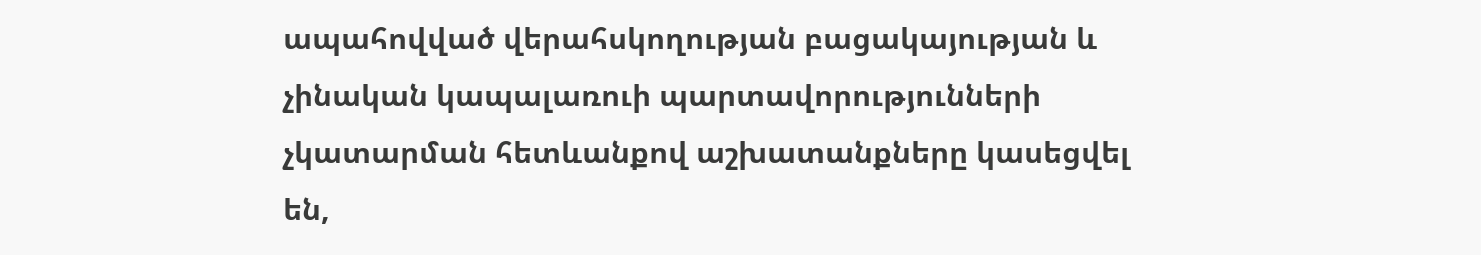ապահովված վերահսկողության բացակայության և չինական կապալառուի պարտավորությունների չկատարման հետևանքով աշխատանքները կասեցվել են,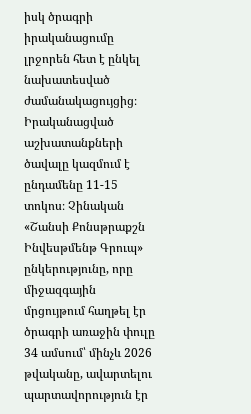իսկ ծրագրի իրականացումը լրջորեն հետ է ընկել նախատեսված ժամանակացույցից։
Իրականացված աշխատանքների ծավալը կազմում է ընդամենը 11-15 տոկոս։ Չինական «Շանսի Քոնսթրաքշն Ինվեսթմենթ Գրուպ» ընկերությունը, որը միջազգային մրցույթում հաղթել էր ծրագրի առաջին փուլը 34 ամսում՝ մինչև 2026 թվականը, ավարտելու պարտավորություն էր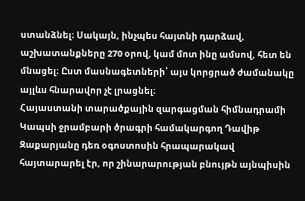ստանձնել։ Սակայն, ինչպես հայտնի դարձավ, աշխատանքները 270 օրով, կամ մոտ ինը ամսով, հետ են մնացել։ Ըստ մասնագետների՝ այս կորցրած ժամանակը այլևս հնարավոր չէ լրացնել։
Հայաստանի տարածքային զարգացման հիմնադրամի Կապսի ջրամբարի ծրագրի համակարգող Դավիթ Զաքարյանը դեռ օգոստոսին հրապարակավ հայտարարել էր, որ շինարարության բնույթն այնպիսին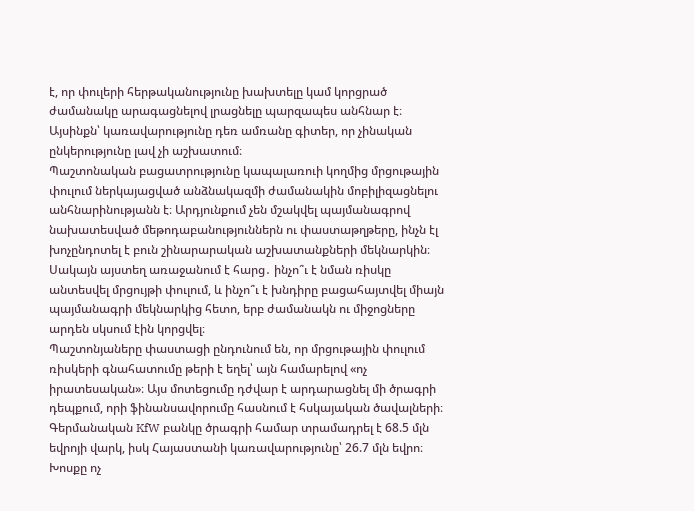է, որ փուլերի հերթականությունը խախտելը կամ կորցրած ժամանակը արագացնելով լրացնելը պարզապես անհնար է։ Այսինքն՝ կառավարությունը դեռ ամռանը գիտեր, որ չինական ընկերությունը լավ չի աշխատում։
Պաշտոնական բացատրությունը կապալառուի կողմից մրցութային փուլում ներկայացված անձնակազմի ժամանակին մոբիլիզացնելու անհնարինությանն է։ Արդյունքում չեն մշակվել պայմանագրով նախատեսված մեթոդաբանություններն ու փաստաթղթերը, ինչն էլ խոչընդոտել է բուն շինարարական աշխատանքների մեկնարկին։ Սակայն այստեղ առաջանում է հարց․ ինչո՞ւ է նման ռիսկը անտեսվել մրցույթի փուլում, և ինչո՞ւ է խնդիրը բացահայտվել միայն պայմանագրի մեկնարկից հետո, երբ ժամանակն ու միջոցները արդեն սկսում էին կորցվել։
Պաշտոնյաները փաստացի ընդունում են, որ մրցութային փուլում ռիսկերի գնահատումը թերի է եղել՝ այն համարելով «ոչ իրատեսական»։ Այս մոտեցումը դժվար է արդարացնել մի ծրագրի դեպքում, որի ֆինանսավորումը հասնում է հսկայական ծավալների։ Գերմանական KfW բանկը ծրագրի համար տրամադրել է 68.5 մլն եվրոյի վարկ, իսկ Հայաստանի կառավարությունը՝ 26.7 մլն եվրո։ Խոսքը ոչ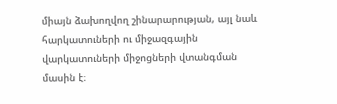միայն ձախողվող շինարարության, այլ նաև հարկատուների ու միջազգային վարկատուների միջոցների վտանգման մասին է։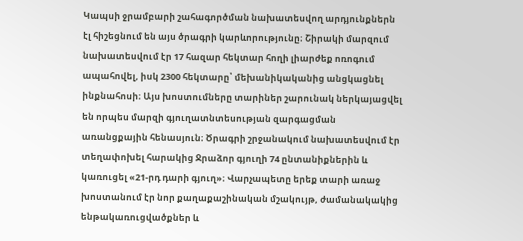Կապսի ջրամբարի շահագործման նախատեսվող արդյունքներն էլ հիշեցնում են այս ծրագրի կարևորությունը։ Շիրակի մարզում նախատեսվում էր 17 հազար հեկտար հողի լիարժեք ոռոգում ապահովել, իսկ 2300 հեկտարը՝ մեխանիկականից անցկացնել ինքնահոսի։ Այս խոստումները տարիներ շարունակ ներկայացվել են որպես մարզի գյուղատնտեսության զարգացման առանցքային հենասյուն։ Ծրագրի շրջանակում նախատեսվում էր տեղափոխել հարակից Ջրաձոր գյուղի 74 ընտանիքներին և կառուցել «21-րդ դարի գյուղ»։ Վարչապետը երեք տարի առաջ խոստանում էր նոր քաղաքաշինական մշակույթ, ժամանակակից ենթակառուցվածքներ և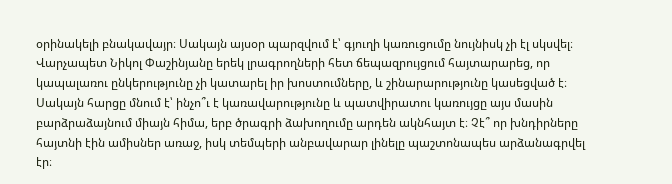օրինակելի բնակավայր։ Սակայն այսօր պարզվում է՝ գյուղի կառուցումը նույնիսկ չի էլ սկսվել։
Վարչապետ Նիկոլ Փաշինյանը երեկ լրագրողների հետ ճեպազրույցում հայտարարեց, որ կապալառու ընկերությունը չի կատարել իր խոստումները, և շինարարությունը կասեցված է։ Սակայն հարցը մնում է՝ ինչո՞ւ է կառավարությունը և պատվիրատու կառույցը այս մասին բարձրաձայնում միայն հիմա, երբ ծրագրի ձախողումը արդեն ակնհայտ է։ Չէ՞ որ խնդիրները հայտնի էին ամիսներ առաջ, իսկ տեմպերի անբավարար լինելը պաշտոնապես արձանագրվել էր։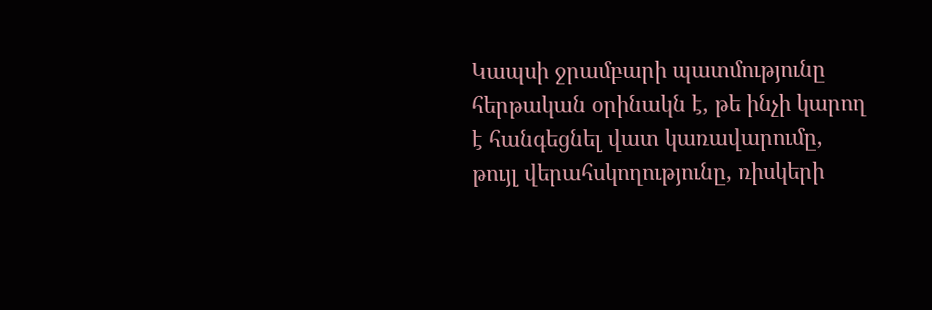Կապսի ջրամբարի պատմությունը հերթական օրինակն է, թե ինչի կարող է հանգեցնել վատ կառավարումը, թույլ վերահսկողությունը, ռիսկերի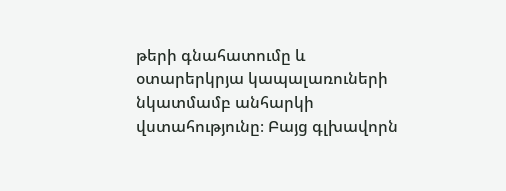թերի գնահատումը և օտարերկրյա կապալառուների նկատմամբ անհարկի վստահությունը։ Բայց գլխավորն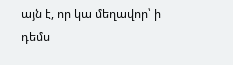այն է, որ կա մեղավոր՝ ի դեմս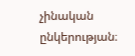չինական ընկերության։